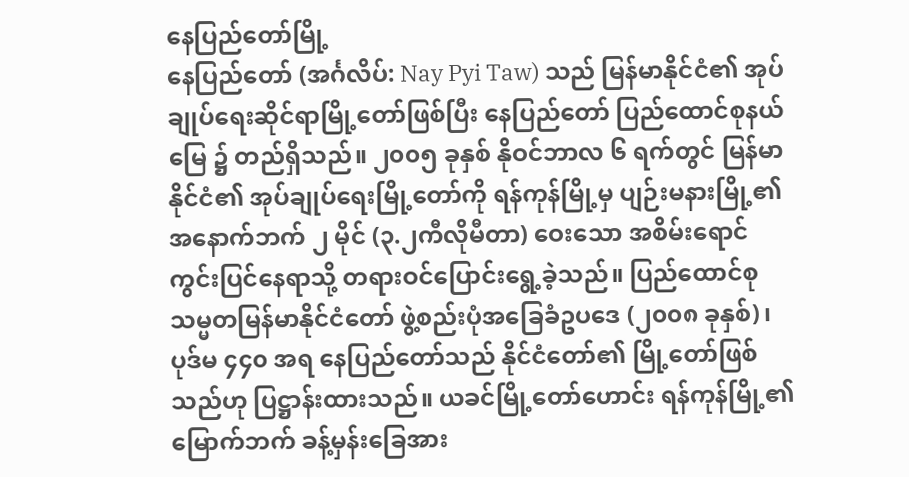နေပြည်တော်မြို့
နေပြည်တော် (အင်္ဂလိပ်: Nay Pyi Taw) သည် မြန်မာနိုင်ငံ၏ အုပ်ချုပ်ရေးဆိုင်ရာမြို့တော်ဖြစ်ပြီး နေပြည်တော် ပြည်ထောင်စုနယ်မြေ ၌ တည်ရှိသည်။ ၂၀၀၅ ခုနှစ် နိုဝင်ဘာလ ၆ ရက်တွင် မြန်မာနိုင်ငံ၏ အုပ်ချုပ်ရေးမြို့တော်ကို ရန်ကုန်မြို့မှ ပျဉ်းမနားမြို့၏ အနောက်ဘက် ၂ မိုင် (၃.၂ကီလိုမီတာ) ဝေးသော အစိမ်းရောင်ကွင်းပြင်နေရာသို့ တရားဝင်ပြောင်းရွေ့ခဲ့သည်။ ပြည်ထောင်စုသမ္မတမြန်မာနိုင်ငံတော် ဖွဲ့စည်းပုံအခြေခံဥပဒေ (၂၀၀၈ ခုနှစ်)၊ ပုဒ်မ ၄၄၀ အရ နေပြည်တော်သည် နိုင်ငံတော်၏ မြို့တော်ဖြစ်သည်ဟု ပြဋ္ဌာန်းထားသည်။ ယခင်မြို့တော်ဟောင်း ရန်ကုန်မြို့၏မြောက်ဘက် ခန့်မှန်းခြေအား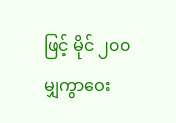ဖြင့် မိုင် ၂၀၀ မျှကွာဝေး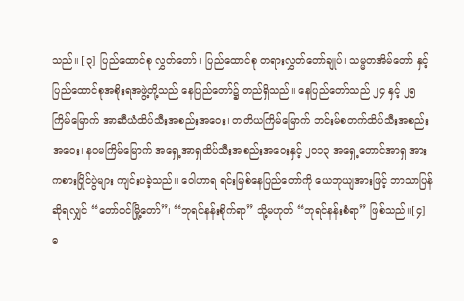သည်။ [၃] ပြည်ထောင်စု လွှတ်တော်၊ ပြည်ထောင်စု တရားလွှတ်တော်ချုပ်၊ သမ္မတအိမ်တော် နှင့် ပြည်ထောင်စုအစိုးရအဖွဲ့တို့သည် နေပြည်တော်၌ တည်ရှိသည်။ နေပြည်တော်သည် ၂၄ နှင့် ၂၅ ကြိမ်မြောက် အာဆီယံထိပ်သီးအစည်းအဝေး၊ တတိယကြိမ်မြောက် ဘင်းမ်စတက်ထိပ်သီးအစည်းအဝေး၊ နဝမကြိမ်မြောက် အရှေ့အာရှထိပ်သီးအစည်းအဝေးနှင့် ၂၀၁၃ အရှေ့တောင်အာရှ အားကစားပြိုင်ပွဲများ ကျင်းပခဲ့သည်။ ဝေါဟာရ ရင်းမြစ်နေပြည်တော်ကို ယေဘုယျအားဖြင့် ဘာသာပြန်ဆိုရလျှင် “တော်ဝင်မြို့တော်”၊ “ဘုရင်နန်းစိုက်ရာ” သို့မဟုတ် “ဘုရင်နန်းစံရာ” ဖြစ်သည်။[၄] ဓ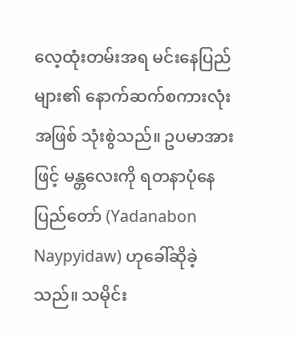လေ့ထုံးတမ်းအရ မင်းနေပြည်များ၏ နောက်ဆက်စကားလုံးအဖြစ် သုံးစွဲသည်။ ဥပမာအားဖြင့် မန္တလေးကို ရတနာပုံနေပြည်တော် (Yadanabon Naypyidaw) ဟုခေါ်ဆိုခဲ့သည်။ သမိုင်း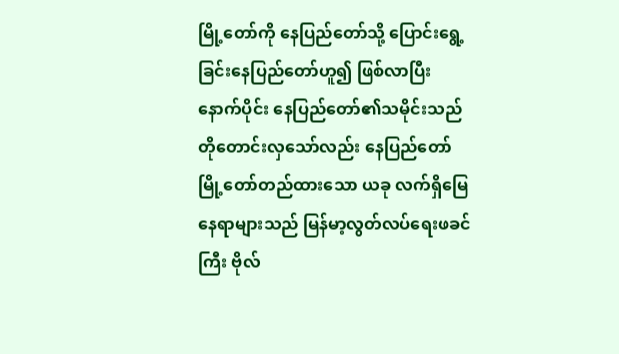မြို့တော်ကို နေပြည်တော်သို့ ပြောင်းရွေ့ခြင်းနေပြည်တော်ဟူ၍ ဖြစ်လာပြီးနောက်ပိုင်း နေပြည်တော်၏သမိုင်းသည် တိုတောင်းလှသော်လည်း နေပြည်တော်မြို့တော်တည်ထားသော ယခု လက်ရှိမြေနေရာများသည် မြန်မာ့လွတ်လပ်ရေးဖခင်ကြီး ဗိုလ်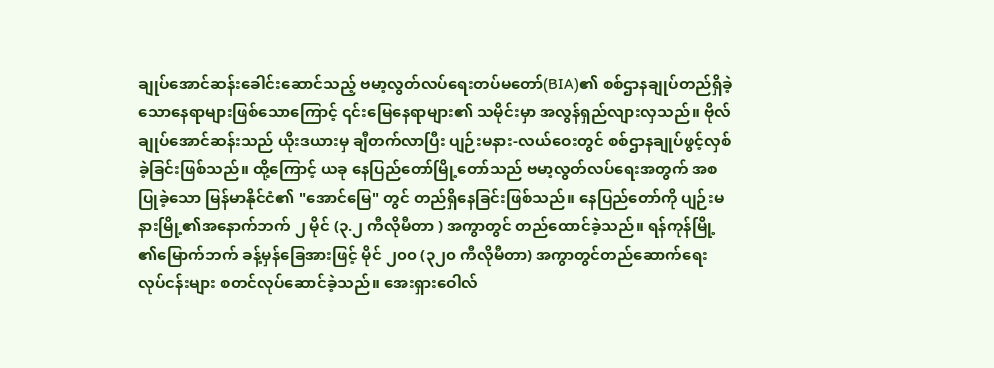ချုပ်အောင်ဆန်းခေါင်းဆောင်သည့် ဗမာ့လွတ်လပ်ရေးတပ်မတော်(BIA)၏ စစ်ဌာနချုပ်တည်ရှိခဲ့သောနေရာများဖြစ်သောကြောင့် ၎င်းမြေနေရာများ၏ သမိုင်းမှာ အလွန်ရှည်လျားလှသည်။ ဗိုလ်ချုပ်အောင်ဆန်းသည် ယိုးဒယားမှ ချီတက်လာပြီး ပျဉ်းမနား-လယ်ဝေးတွင် စစ်ဌာနချုပ်ဖွင့်လှစ်ခဲ့ခြင်းဖြစ်သည်။ ထို့ကြောင့် ယခု နေပြည်တော်မြို့တော်သည် ဗမာ့လွတ်လပ်ရေးအတွက် အစပြုခဲ့သော မြန်မာနိုင်ငံ၏ "အောင်မြေ" တွင် တည်ရှိနေခြင်းဖြစ်သည်။ နေပြည်တော်ကို ပျဉ်းမနားမြို့၏အနောက်ဘက် ၂ မိုင် (၃.၂ ကီလိုမီတာ ) အကွာတွင် တည်ထောင်ခဲ့သည်။ ရန်ကုန်မြို့ ၏မြောက်ဘက် ခန့်မှန်ခြေအားဖြင့် မိုင် ၂၀၀ (၃၂၀ ကီလိုမီတာ) အကွာတွင်တည်ဆောက်ရေး လုပ်ငန်းများ စတင်လုပ်ဆောင်ခဲ့သည်။ အေးရှားဝေါလ်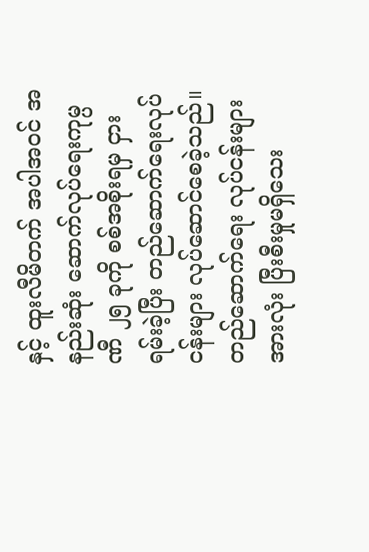နှင့် ထူးလီမိတက် အပါအဝင် အနည်းဆုံး ဆောက်လုပ်ရေးကုမ္ပဏီ ၂၅ ခုကို စစ်အစိုးရမှ ငှားရမ်းခဲ့ပြီး တည်ဆောက်ရေးလုပ်ငန်းများ လုပ်ဆောင်စေခဲ့သည်။ တည်ဆောက်ရေး လုပ်ငန်းများအားလုံး ပြီးစီးမှုမရှိသေး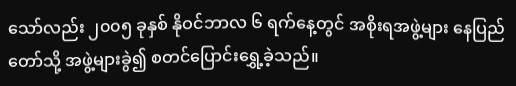သော်လည်း ၂၀၀၅ ခုနှစ် နိုဝင်ဘာလ ၆ ရက်နေ့တွင် အစိုးရအဖွဲ့များ နေပြည်တော်သို့ အဖွဲ့များခွဲ၍ စတင်ပြောင်းရွှေ့ခဲ့သည်။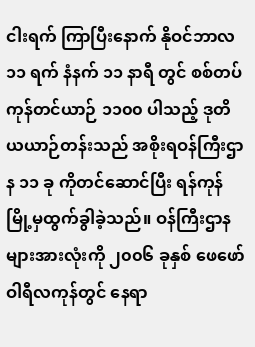ငါးရက် ကြာပြီးနောက် နိုဝင်ဘာလ ၁၁ ရက် နံနက် ၁၁ နာရီ တွင် စစ်တပ်ကုန်တင်ယာဉ် ၁၁၀၀ ပါသည့် ဒုတိယယာဉ်တန်းသည် အစိုးရဝန်ကြီးဌာန ၁၁ ခု ကိုတင်ဆောင်ပြီး ရန်ကုန်မြို့မှထွက်ခွါခဲ့သည်။ ဝန်ကြီးဌာနများအားလုံးကို ၂၀၀၆ ခုနှစ် ဖေဖော်ဝါရီလကုန်တွင် နေရာ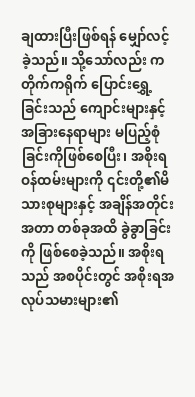ချထားပြီးဖြစ်ရန် မျှော်လင့်ခဲ့သည်။ သို့သော်လည်း ကတိုက်ကရိုက် ပြောင်းရွှေ့ခြင်းသည် ကျောင်းများနှင့် အခြားနေရာများ မပြည့်စုံခြင်းကိုဖြစ်စေပြီး၊ အစိုးရဝန်ထမ်းများကို ၎င်းတို့၏မိသားစုများနှင့် အချိန်အတိုင်းအတာ တစ်ခုအထိ ခွဲခွာခြင်းကို ဖြစ်စေခဲ့သည်။ အစိုးရသည် အစပိုင်းတွင် အစိုးရအလုပ်သမားများ၏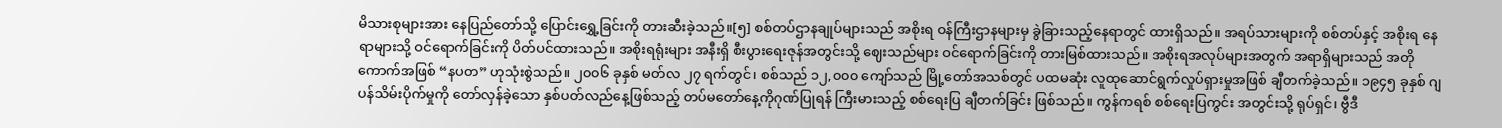မိသားစုများအား နေပြည်တော်သို့ ပြောင်းရွှေ့ခြင်းကို တားဆီးခဲ့သည်။[၅] စစ်တပ်ဌာနချုပ်များသည် အစိုးရ ဝန်ကြီးဌာနများမှ ခွဲခြားသည့်နေရာတွင် ထားရှိသည်။ အရပ်သားများကို စစ်တပ်နှင့် အစိုးရ နေရာများသို့ ဝင်ရောက်ခြင်းကို ပိတ်ပင်ထားသည်။ အစိုးရရုံးများ အနီးရှိ စီးပွားရေးဇုန်အတွင်းသို့ ဈေးသည်များ ဝင်ရောက်ခြင်းကို တားမြစ်ထားသည်။ အစိုးရအလုပ်များအတွက် အရာရှိများသည် အတိုကောက်အဖြစ် “နပတ” ဟုသုံးစွဲသည်။ ၂၀၀၆ ခုနှစ် မတ်လ ၂၇ ရက်တွင်၊ စစ်သည် ၁၂,၀၀၀ ကျော်သည် မြို့တော်အသစ်တွင် ပထမဆုံး လူထုဆောင်ရွက်လှုပ်ရှားမှုအဖြစ် ချီတက်ခဲ့သည်။ ၁၉၄၅ ခုနှစ် ဂျပန်သိမ်းပိုက်မှုကို တော်လှန်ခဲ့သော နှစ်ပတ်လည်နေ့ဖြစ်သည့် တပ်မတော်နေ့ကိုဂုဏ်ပြုရန် ကြီးမားသည့် စစ်ရေးပြ ချီတက်ခြင်း ဖြစ်သည်။ ကွန်ကရစ် စစ်ရေးပြကွင်း အတွင်းသို့ ရုပ်ရှင်၊ ဗွီဒီ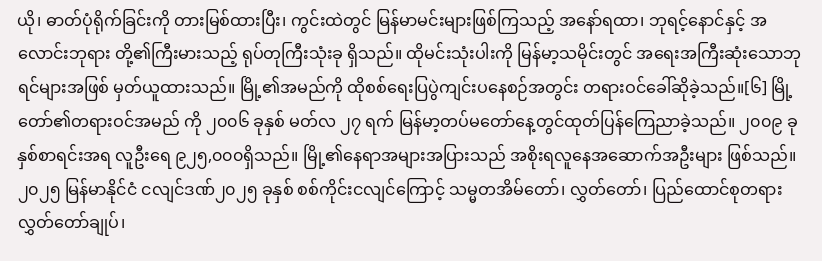ယို၊ ဓာတ်ပုံရိုက်ခြင်းကို တားမြစ်ထားပြီး၊ ကွင်းထဲတွင် မြန်မာမင်းများဖြစ်ကြသည့် အနော်ရထာ၊ ဘုရင့်နောင်နှင့် အလောင်းဘုရား တို့၏ကြီးမားသည့် ရုပ်တုကြီးသုံးခု ရှိသည်။ ထိုမင်းသုံးပါးကို မြန်မာ့သမိုင်းတွင် အရေးအကြီးဆုံးသောဘုရင်များအဖြစ် မှတ်ယူထားသည်။ မြို့၏အမည်ကို ထိုစစ်ရေးပြပွဲကျင်းပနေစဉ်အတွင်း တရားဝင်ခေါ်ဆိုခဲ့သည်။[၆] မြို့တော်၏တရားဝင်အမည် ကို ၂၀၀၆ ခုနှစ် မတ်လ ၂၇ ရက် မြန်မာ့တပ်မတော်နေ့တွင်ထုတ်ပြန်ကြေညာခဲ့သည်။ ၂၀၀၉ ခုနှစ်စာရင်းအရ လူဦးရေ ၉၂၅,၀၀၀ရှိသည်။ မြို့၏နေရာအများအပြားသည် အစိုးရလူနေအဆောက်အဦးများ ဖြစ်သည်။ ၂၀၂၅ မြန်မာနိုင်ငံ ငလျင်ဒဏ်၂၀၂၅ ခုနှစ် စစ်ကိုင်းငလျင်ကြောင့် သမ္မတအိမ်တော်၊ လွှတ်တော်၊ ပြည်ထောင်စုတရားလွှတ်တော်ချုပ်၊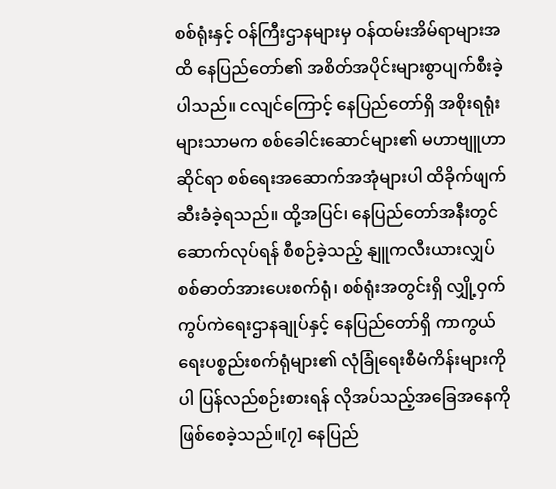စစ်ရုံးနှင့် ဝန်ကြီးဌာနများမှ ဝန်ထမ်းအိမ်ရာများအထိ နေပြည်တော်၏ အစိတ်အပိုင်းများစွာပျက်စီးခဲ့ပါသည်။ ငလျင်ကြောင့် နေပြည်တော်ရှိ အစိုးရရုံးများသာမက စစ်ခေါင်းဆောင်များ၏ မဟာဗျူဟာဆိုင်ရာ စစ်ရေးအဆောက်အအုံများပါ ထိခိုက်ဖျက်ဆီးခံခဲ့ရသည်။ ထို့အပြင်၊ နေပြည်တော်အနီးတွင် ဆောက်လုပ်ရန် စီစဉ်ခဲ့သည့် နျူကလီးယားလျှပ်စစ်ဓာတ်အားပေးစက်ရုံ၊ စစ်ရုံးအတွင်းရှိ လျှို့ဝှက်ကွပ်ကဲရေးဌာနချုပ်နှင့် နေပြည်တော်ရှိ ကာကွယ်ရေးပစ္စည်းစက်ရုံများ၏ လုံခြုံရေးစီမံကိန်းများကိုပါ ပြန်လည်စဉ်းစားရန် လိုအပ်သည့်အခြေအနေကို ဖြစ်စေခဲ့သည်။[၇] နေပြည်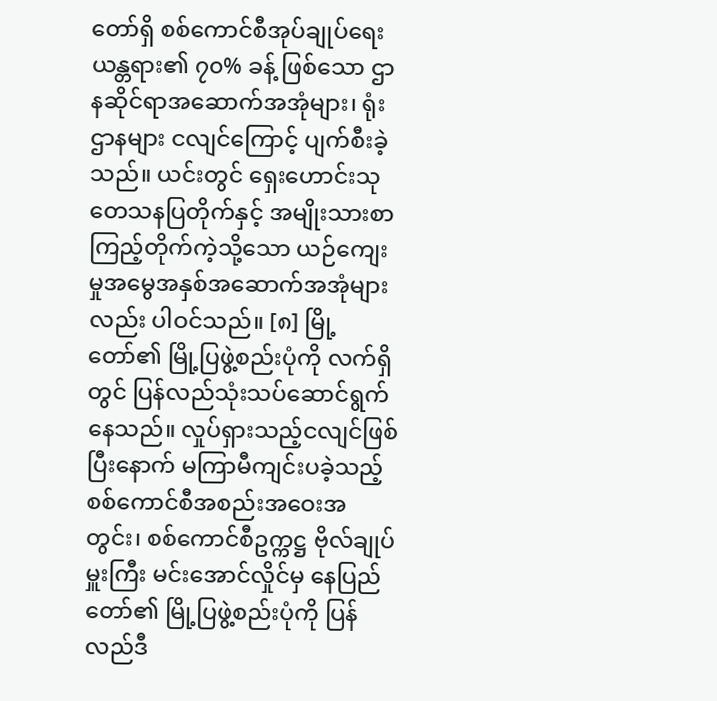တော်ရှိ စစ်ကောင်စီအုပ်ချုပ်ရေးယန္တရား၏ ၇၀% ခန့် ဖြစ်သော ဌာနဆိုင်ရာအဆောက်အအုံများ၊ ရုံးဌာနများ ငလျင်ကြောင့် ပျက်စီးခဲ့သည်။ ယင်းတွင် ရှေးဟောင်းသုတေသနပြတိုက်နှင့် အမျိုးသားစာကြည့်တိုက်ကဲ့သို့သော ယဉ်ကျေးမှုအမွေအနှစ်အဆောက်အအုံများလည်း ပါဝင်သည်။ [၈] မြို့တော်၏ မြို့ပြဖွဲ့စည်းပုံကို လက်ရှိတွင် ပြန်လည်သုံးသပ်ဆောင်ရွက်နေသည်။ လှုပ်ရှားသည့်ငလျင်ဖြစ်ပြီးနောက် မကြာမီကျင်းပခဲ့သည့် စစ်ကောင်စီအစည်းအဝေးအတွင်း၊ စစ်ကောင်စီဥက္ကဋ္ဌ ဗိုလ်ချုပ်မှူးကြီး မင်းအောင်လှိုင်မှ နေပြည်တော်၏ မြို့ပြဖွဲ့စည်းပုံကို ပြန်လည်ဒီ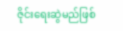ဇိုင်းရေးဆွဲမည်ဖြစ်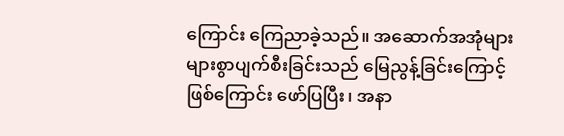ကြောင်း ကြေညာခဲ့သည်။ အဆောက်အအုံများ များစွာပျက်စီးခြင်းသည် မြေညွန့်ခြင်းကြောင့် ဖြစ်ကြောင်း ဖော်ပြပြီး၊ အနာ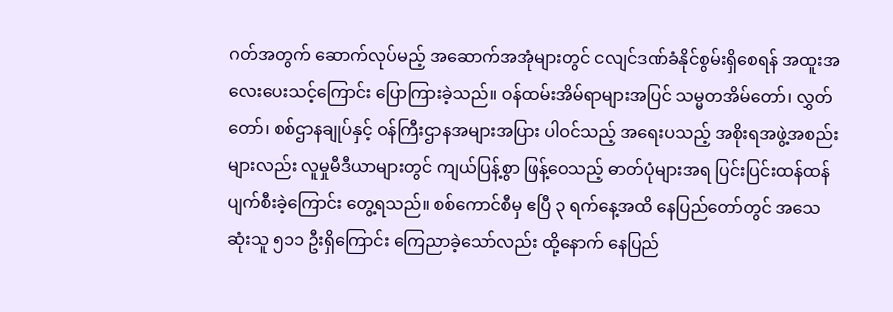ဂတ်အတွက် ဆောက်လုပ်မည့် အဆောက်အအုံများတွင် ငလျင်ဒဏ်ခံနိုင်စွမ်းရှိစေရန် အထူးအလေးပေးသင့်ကြောင်း ပြောကြားခဲ့သည်။ ဝန်ထမ်းအိမ်ရာများအပြင် သမ္မတအိမ်တော်၊ လွှတ်တော်၊ စစ်ဌာနချုပ်နှင့် ဝန်ကြီးဌာနအများအပြား ပါဝင်သည့် အရေးပသည့် အစိုးရအဖွဲ့အစည်းများလည်း လူမှုမီဒီယာများတွင် ကျယ်ပြန့်စွာ ဖြန့်ဝေသည့် ဓာတ်ပုံများအရ ပြင်းပြင်းထန်ထန် ပျက်စီးခဲ့ကြောင်း တွေ့ရသည်။ စစ်ကောင်စီမှ ဧပြီ ၃ ရက်နေ့အထိ နေပြည်တော်တွင် အသေဆုံးသူ ၅၁၁ ဦးရှိကြောင်း ကြေညာခဲ့သော်လည်း ထို့နောက် နေပြည်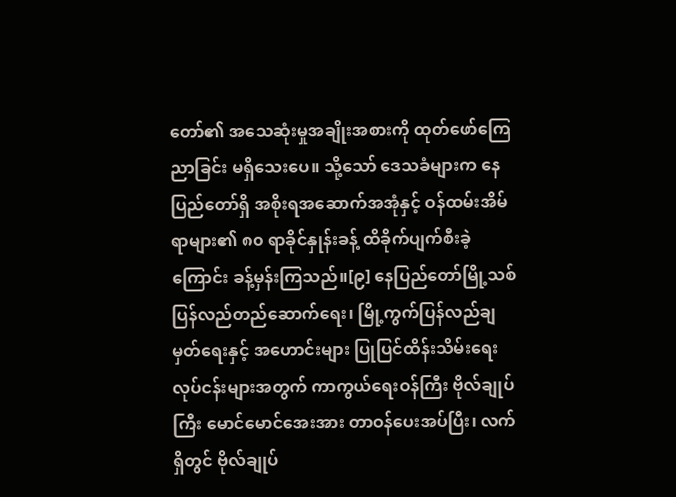တော်၏ အသေဆုံးမှုအချိုးအစားကို ထုတ်ဖော်ကြေညာခြင်း မရှိသေးပေ။ သို့သော် ဒေသခံများက နေပြည်တော်ရှိ အစိုးရအဆောက်အအုံနှင့် ဝန်ထမ်းအိမ်ရာများ၏ ၈၀ ရာခိုင်နှုန်းခန့် ထိခိုက်ပျက်စီးခဲ့ကြောင်း ခန့်မှန်းကြသည်။[၉] နေပြည်တော်မြို့သစ် ပြန်လည်တည်ဆောက်ရေး၊ မြို့ကွက်ပြန်လည်ချမှတ်ရေးနှင့် အဟောင်းများ ပြုပြင်ထိန်းသိမ်းရေးလုပ်ငန်းများအတွက် ကာကွယ်ရေးဝန်ကြီး ဗိုလ်ချုပ်ကြီး မောင်မောင်အေးအား တာဝန်ပေးအပ်ပြီး၊ လက်ရှိတွင် ဗိုလ်ချုပ်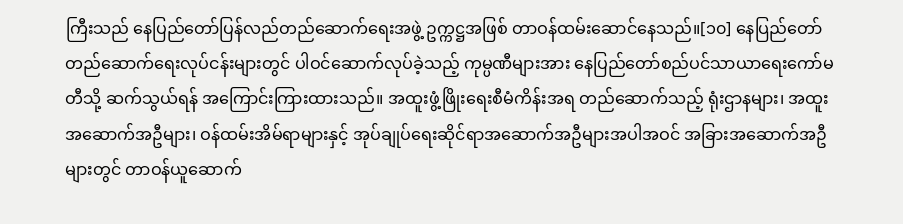ကြီးသည် နေပြည်တော်ပြန်လည်တည်ဆောက်ရေးအဖွဲ့ ဥက္ကဋ္ဌအဖြစ် တာဝန်ထမ်းဆောင်နေသည်။[၁၀] နေပြည်တော်တည်ဆောက်ရေးလုပ်ငန်းများတွင် ပါဝင်ဆောက်လုပ်ခဲ့သည့် ကုမ္ပဏီများအား နေပြည်တော်စည်ပင်သာယာရေးကော်မတီသို့ ဆက်သွယ်ရန် အကြောင်းကြားထားသည်။ အထူးဖွံ့ဖြိုးရေးစီမံကိန်းအရ တည်ဆောက်သည့် ရုံးဌာနများ၊ အထူးအဆောက်အဦများ၊ ဝန်ထမ်းအိမ်ရာများနှင့် အုပ်ချုပ်ရေးဆိုင်ရာအဆောက်အဦများအပါအဝင် အခြားအဆောက်အဦများတွင် တာဝန်ယူဆောက်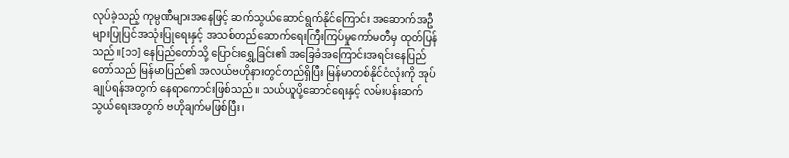လုပ်ခဲ့သည့် ကုမ္ပဏီများအနေဖြင့် ဆက်သွယ်ဆောင်ရွက်နိုင်ကြောင်း အဆောက်အဦများပြုပြင်အသုံးပြုရေးနှင့် အသစ်တည်ဆောက်ရေးကြီးကြပ်မှုကော်မတီမှ ထုတ်ပြန်သည်။[၁၁] နေပြည်တော်သို့ ပြောင်းရွှေ့ခြင်း၏ အခြေခံအကြောင်းအရင်းနေပြည်တော်သည် မြန်မာပြည်၏ အလယ်ဗဟိုနားတွင်တည်ရှိပြီး မြန်မာတစ်နိုင်ငံလုံးကို အုပ်ချုပ်ရန်အတွက် နေရာကောင်းဖြစ်သည်။ သယ်ယူပို့ဆောင်ရေးနှင့် လမ်းပန်းဆက်သွယ်ရေးအတွက် ဗဟိုချက်မဖြစ်ပြီး၊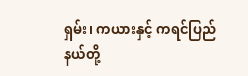ရှမ်း၊ ကယားနှင့် ကရင်ပြည်နယ်တို့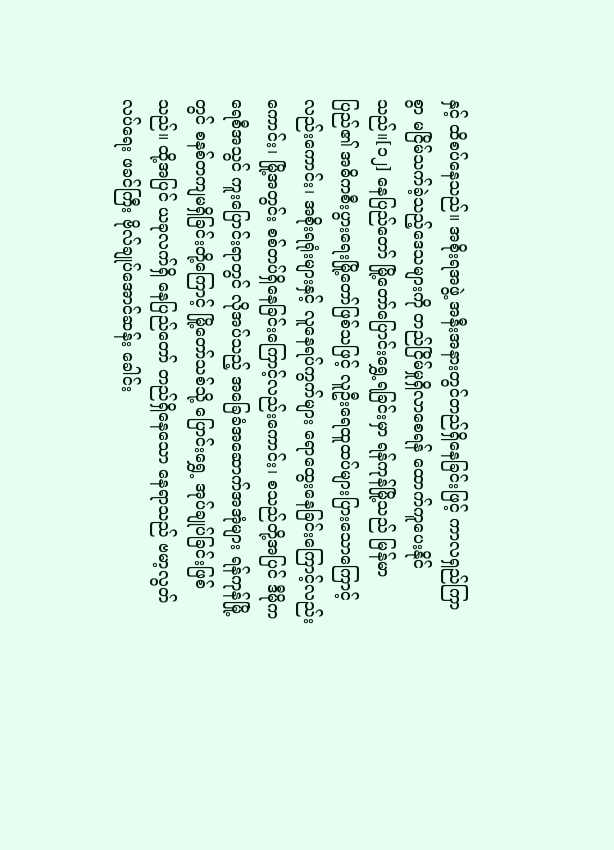နှင့် ထိစပ်နေသည်။ အစိုးရအဖွဲ့ အနီးအနားတွင်တည်ရှိနေခြင်းဖြင့် ကာလရှည်ကြာစွာ မငြိမ်သက်ခဲ့သည့်ဒေသများကို တည်ငြိမ်မှုရှိလာစေရန် ထောက်ကူပေးနိုင်သည်။[၁၂] နေပြည်တော် မြို့တော်ပြောင်းရွှေ့ရခြင်းမှာ ရန်ကုန်မြို့သည် မြန်မာပြည်၏ အဓိကစီးပွားရေးမြို့တော်ဖြစ်သဖြင့် လူဦးရေထူထပ်များပြားသောကြောင့်လည်းကောင်း၊ အစိုးရရုံးများနှင့် လူနေရပ်ကွက်များ ရောထွေးနေခြင်းကြောင့်လည်းကောင်း၊ မြို့အတွင်း စစ်တပ်ရှိနေခြင်းကြောင့်လည်းကောင်း၊ စသည်တို့အပြင် ဒီမိုကရေစီအသွင် ကူးပြောင်းရာတွင် လိုအပ်သည့် အခြေခံအဆောက်အအုံများ ရန်ကုန်မြို့တွင် စနစ်တကျမရှိခြင်းတို့ကြောင့် မြို့တော်သစ်သို့ ပြောင်းရွှေ့ အုပ်ချုပ်ခြင်းဖြစ်သည်။ ထို့အပြင် ယခုလက်ရှိ နေပြည်တော် တည်ရှိနေသော နေရာသည် ဗမာ့လွတ်လပ်ရေး ဖခင်ကြီး ဗိုလ်ချုပ်အောင်ဆန်း ခေါင်း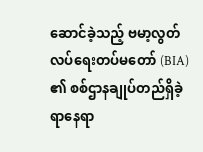ဆောင်ခဲ့သည့် ဗမာ့လွတ်လပ်ရေးတပ်မတော် (BIA) ၏ စစ်ဌာနချုပ်တည်ရှိခဲ့ရာနေရာ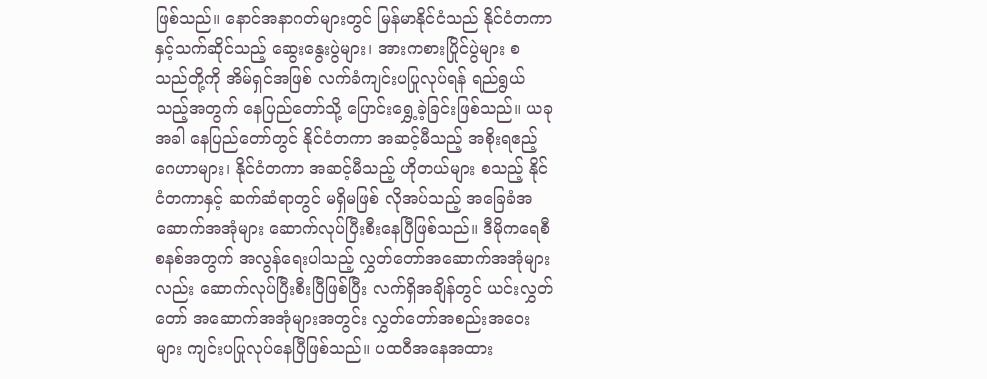ဖြစ်သည်။ နောင်အနာဂတ်များတွင် မြန်မာနိုင်ငံသည် နိုင်ငံတကာနှင့်သက်ဆိုင်သည့် ဆွေးနွေးပွဲများ၊ အားကစားပြိုင်ပွဲများ စသည်တို့ကို အိမ်ရှင်အဖြစ် လက်ခံကျင်းပပြုလုပ်ရန် ရည်ရွယ်သည့်အတွက် နေပြည်တော်သို့ ပြောင်းရွှေ့ခဲ့ခြင်းဖြစ်သည်။ ယခုအခါ နေပြည်တော်တွင် နိုင်ငံတကာ အဆင့်မီသည့် အစိုးရဧည့်ဂေဟာများ၊ နိုင်ငံတကာ အဆင့်မီသည့် ဟိုတယ်များ စသည့် နိုင်ငံတကာနှင့် ဆက်ဆံရာတွင် မရှိမဖြစ် လိုအပ်သည့် အခြေခံအဆောက်အအုံများ ဆောက်လုပ်ပြီးစီးနေပြီဖြစ်သည်။ ဒီမိုကရေစီစနစ်အတွက် အလွန်ရေးပါသည့် လွှတ်တော်အဆောက်အအုံများလည်း ဆောက်လုပ်ပြီးစီးပြီဖြစ်ပြီး လက်ရှိအချိန်တွင် ယင်းလွှတ်တော် အဆောက်အအုံများအတွင်း လွှတ်တော်အစည်းအဝေးများ ကျင်းပပြုလုပ်နေပြီဖြစ်သည်။ ပထဝီအနေအထား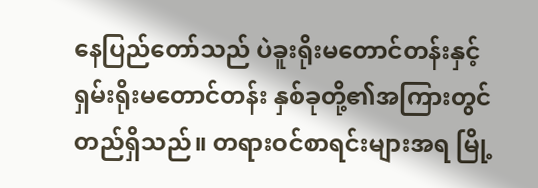နေပြည်တော်သည် ပဲခူးရိုးမတောင်တန်းနှင့် ရှမ်းရိုးမတောင်တန်း နှစ်ခုတို့၏အကြားတွင် တည်ရှိသည်။ တရားဝင်စာရင်းများအရ မြို့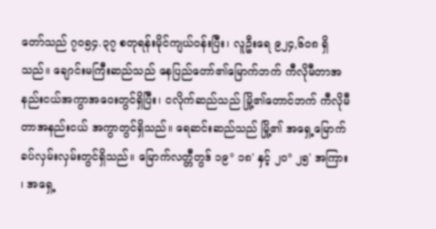တော်သည် ၇၀၅၄.၃၇ စတုရန်းမိုင်ကျယ်ဝန်းပြီး၊ လူဦးရေ ၉၂၄,၆၀၈ ရှိသည်။ ချောင်းမကြီးဆည်သည် နေပြည်တော်၏မြောက်ဘက် ကီလိုမီတာအနည်းငယ်အကွာအဝေးတွင်ရှိပြီး၊ ငလိုက်ဆည်သည် မြို့၏တောင်ဘက် ကီလိုမီတာအနည်းငယ် အကွာတွင်ရှိသည်။ ရေဆင်းဆည်သည် မြို့၏ အရှေ့မြောက် ခပ်လှမ်းလှမ်းတွင်ရှိသည်။ မြောက်လတ္တီတွဒ် ၁၉° ၁၈' နှင့် ၂၀° ၂၅' အကြား ၊ အရှေ့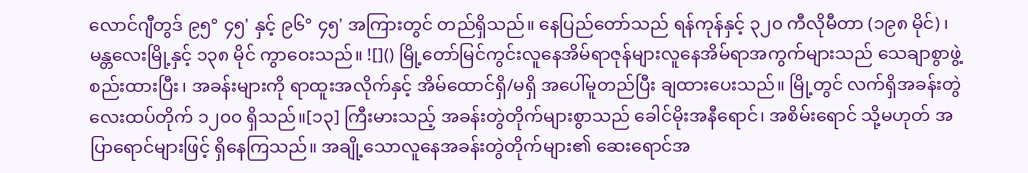လောင်ဂျီတွဒ် ၉၅° ၄၅' နှင့် ၉၆° ၄၅' အကြားတွင် တည်ရှိသည်။ နေပြည်တော်သည် ရန်ကုန်နှင့် ၃၂၀ ကီလိုမီတာ (၁၉၈ မိုင်) ၊ မန္တလေးမြို့နှင့် ၁၃၈ မိုင် ကွာဝေးသည်။ ![]() မြို့တော်မြင်ကွင်းလူနေအိမ်ရာဇုန်များလူနေအိမ်ရာအကွက်များသည် သေချာစွာဖွဲ့စည်းထားပြီး၊ အခန်းများကို ရာထူးအလိုက်နှင့် အိမ်ထောင်ရှိ/မရှိ အပေါ်မူတည်ပြီး ချထားပေးသည်။ မြို့တွင် လက်ရှိအခန်းတွဲ လေးထပ်တိုက် ၁၂၀၀ ရှိသည်။[၁၃] ကြီးမားသည့် အခန်းတွဲတိုက်များစွာသည် ခေါင်မိုးအနီရောင်၊ အစိမ်းရောင် သို့မဟုတ် အပြာရောင်များဖြင့် ရှိနေကြသည်။ အချို့သောလူနေအခန်းတွဲတိုက်များ၏ ဆေးရောင်အ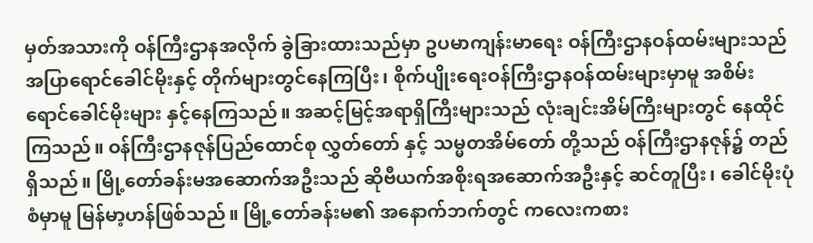မှတ်အသားကို ဝန်ကြီးဌာနအလိုက် ခွဲခြားထားသည်မှာ ဥပမာကျန်းမာရေး ဝန်ကြီးဌာနဝန်ထမ်းများသည် အပြာရောင်ခေါင်မိုးနှင့် တိုက်များတွင်နေကြပြီး၊ စိုက်ပျိုးရေးဝန်ကြီးဌာနဝန်ထမ်းများမှာမူ အစိမ်းရောင်ခေါင်မိုးများ နှင့်နေကြသည်။ အဆင့်မြင့်အရာရှိကြီးများသည် လုံးချင်းအိမ်ကြီးများတွင် နေထိုင်ကြသည်။ ဝန်ကြီးဌာနဇုန်ပြည်ထောင်စု လွှတ်တော် နှင့် သမ္မတအိမ်တော် တို့သည် ဝန်ကြီးဌာနဇုန်၌ တည်ရှိသည်။ မြို့တော်ခန်းမအဆောက်အဦးသည် ဆိုဗီယက်အစိုးရအဆောက်အဦးနှင့် ဆင်တူပြီး၊ ခေါင်မိုးပုံစံမှာမူ မြန်မာ့ဟန်ဖြစ်သည်။ မြို့တော်ခန်းမ၏ အနောက်ဘက်တွင် ကလေးကစား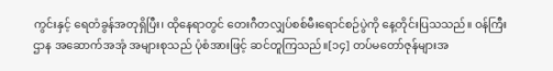ကွင်းနှင့် ရေတံခွန်အတုရှိပြီး၊ ထိုနေရာတွင် တေးဂီတလျှပ်စစ်မီးရောင်စဉ်ပွဲကို နေ့တိုင်းပြသသည်။ ဝန်ကြီးဌာန အဆောက်အအုံ အများစုသည် ပုံစံအားဖြင့် ဆင်တူကြသည်။[၁၄] တပ်မတော်ဇုန်များအ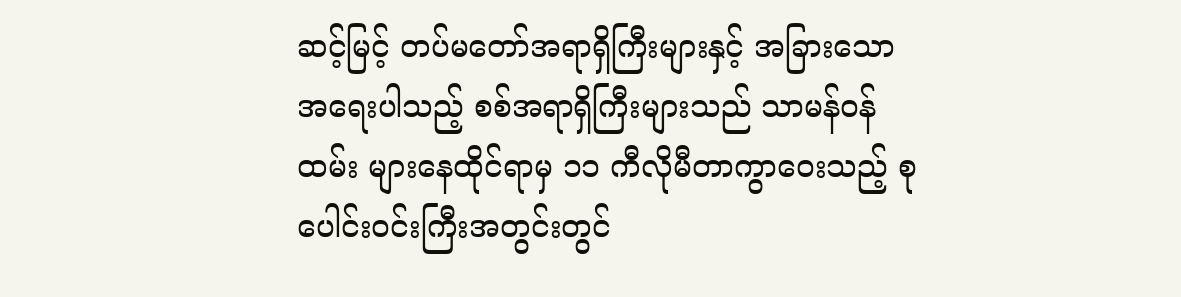ဆင့်မြင့် တပ်မတော်အရာရှိကြီးများနှင့် အခြားသောအရေးပါသည့် စစ်အရာရှိကြီးများသည် သာမန်ဝန်ထမ်း များနေထိုင်ရာမှ ၁၁ ကီလိုမီတာကွာဝေးသည့် စုပေါင်းဝင်းကြီးအတွင်းတွင်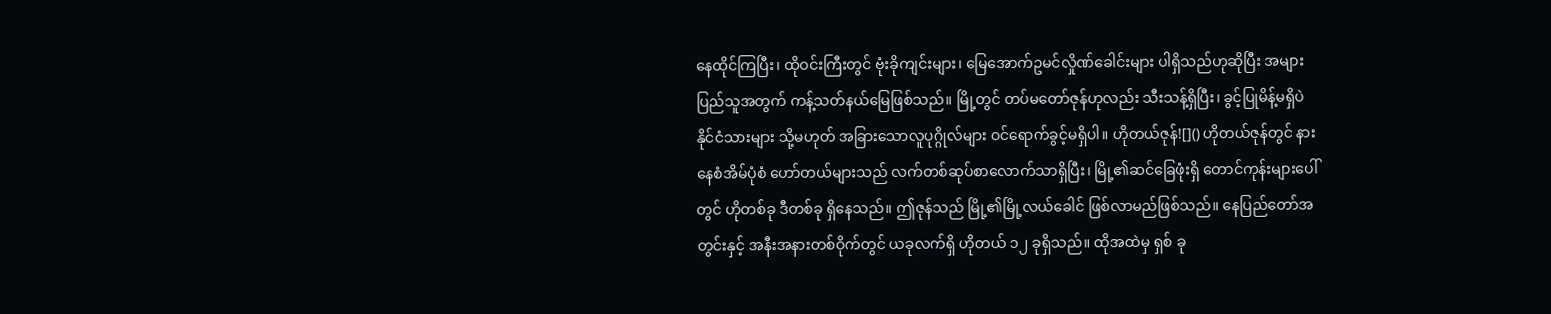နေထိုင်ကြပြီး၊ ထိုဝင်းကြီးတွင် ဗုံးခိုကျင်းများ၊ မြေအောက်ဥမင်လှိုဏ်ခေါင်းများ ပါရှိသည်ဟုဆိုပြီး အများပြည်သူအတွက် ကန့်သတ်နယ်မြေဖြစ်သည်။ မြို့တွင် တပ်မတော်ဇုန်ဟုလည်း သီးသန့်ရှိပြီး၊ ခွင့်ပြုမိန့်မရှိပဲ နိုင်ငံသားများ သို့မဟုတ် အခြားသောလူပုဂ္ဂိုလ်များ ဝင်ရောက်ခွင့်မရှိပါ။ ဟိုတယ်ဇုန်![]() ဟိုတယ်ဇုန်တွင် နားနေစံအိမ်ပုံစံ ဟော်တယ်များသည် လက်တစ်ဆုပ်စာလောက်သာရှိပြီး၊ မြို့၏ဆင်ခြေဖုံးရှိ တောင်ကုန်းများပေါ်တွင် ဟိုတစ်ခု ဒီတစ်ခု ရှိနေသည်။ ဤဇုန်သည် မြို့၏မြို့လယ်ခေါင် ဖြစ်လာမည်ဖြစ်သည်။ နေပြည်တော်အတွင်းနှင့် အနီးအနားတစ်ဝိုက်တွင် ယခုလက်ရှိ ဟိုတယ် ၁၂ ခုရှိသည်။ ထိုအထဲမှ ရှစ် ခု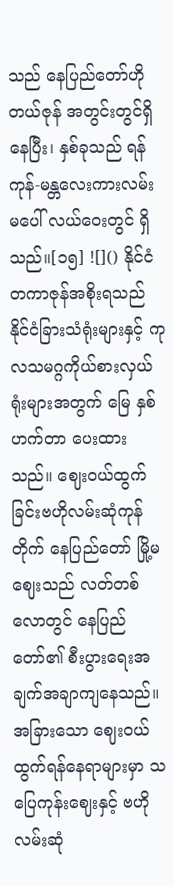သည် နေပြည်တော်ဟိုတယ်ဇုန် အတွင်းတွင်ရှိနေပြီး၊ နှစ်ခုသည် ရန်ကုန်-မန္တလေးကားလမ်းမပေါ် လယ်ဝေးတွင် ရှိသည်။[၁၅] ![]() နိုင်ငံတကာဇုန်အစိုးရသည် နိုင်ငံခြားသံရုံးများနှင့် ကုလသမဂ္ဂကိုယ်စားလှယ်ရုံးများအတွက် မြေ နှစ်ဟက်တာ ပေးထားသည်။ ဈေးဝယ်ထွက်ခြင်းဗဟိုလမ်းဆုံကုန်တိုက် နေပြည်တော် မြို့မဈေးသည် လတ်တစ်လောတွင် နေပြည်တော်၏ စီးပွားရေးအချက်အချာကျနေသည်။ အခြားသော ဈေးဝယ်ထွက်ရန်နေရာများမှာ သပြေကုန်းဈေးနှင့် ဗဟိုလမ်းဆုံ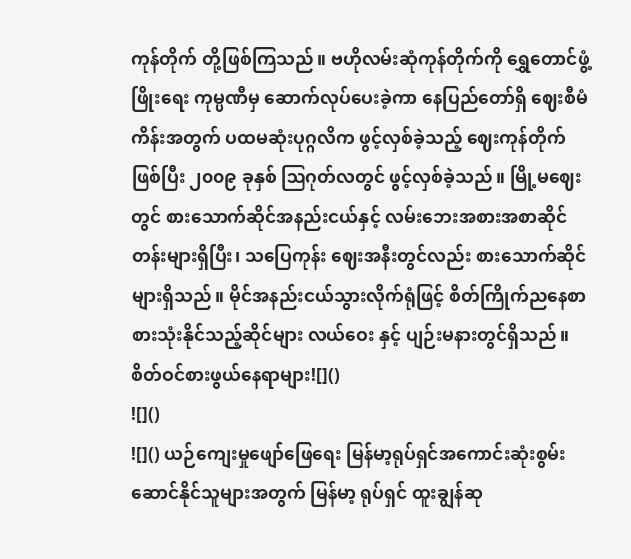ကုန်တိုက် တို့ဖြစ်ကြသည်။ ဗဟိုလမ်းဆုံကုန်တိုက်ကို ရွှေတောင်ဖွံ့ဖြိုးရေး ကုမ္ပဏီမှ ဆောက်လုပ်ပေးခဲ့ကာ နေပြည်တော်ရှိ ဈေးစီမံကိန်းအတွက် ပထမဆုံးပုဂ္ဂလိက ဖွင့်လှစ်ခဲ့သည့် ဈေးကုန်တိုက်ဖြစ်ပြီး ၂၀၀၉ ခုနှစ် ဩဂုတ်လတွင် ဖွင့်လှစ်ခဲ့သည်။ မြို့မဈေးတွင် စားသောက်ဆိုင်အနည်းငယ်နှင့် လမ်းဘေးအစားအစာဆိုင်တန်းများရှိပြီး၊ သပြေကုန်း ဈေးအနီးတွင်လည်း စားသောက်ဆိုင်များရှိသည်။ မိုင်အနည်းငယ်သွားလိုက်ရုံဖြင့် စိတ်ကြိုက်ညနေစာစားသုံးနိုင်သည့်ဆိုင်များ လယ်ဝေး နှင့် ပျဉ်းမနားတွင်ရှိသည်။ စိတ်ဝင်စားဖွယ်နေရာများ![]()
![]()
![]() ယဉ်ကျေးမှုဖျော်ဖြေရေး မြန်မာ့ရုပ်ရှင်အကောင်းဆုံးစွမ်းဆောင်နိုင်သူများအတွက် မြန်မာ့ ရုပ်ရှင် ထူးချွန်ဆု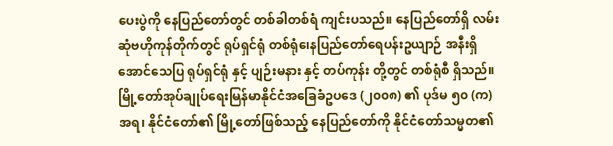ပေးပွဲကို နေပြည်တော်တွင် တစ်ခါတစ်ရံ ကျင်းပသည်။ နေပြည်တော်ရှိ လမ်းဆုံဗဟိုကုန်တိုက်တွင် ရုပ်ရှင်ရုံ တစ်ရုံ၊ေနပြည်တော်ရေပန်းဥယျာဉ် အနီးရှိအောင်သေပြ ရုပ်ရှင်ရုံ နှင့် ပျဉ်းမနား နှင့် တပ်ကုန်း တို့တွင် တစ်ရုံစီ ရှိသည်။ မြို့တော်အုပ်ချုပ်ရေးမြန်မာနိုင်ငံအခြေခံဥပဒေ (၂၀၀၈) ၏ ပုဒ်မ ၅၀ (က) အရ၊ နိုင်ငံတော်၏ မြို့တော်ဖြစ်သည့် နေပြည်တော်ကို နိုင်ငံတော်သမ္မတ၏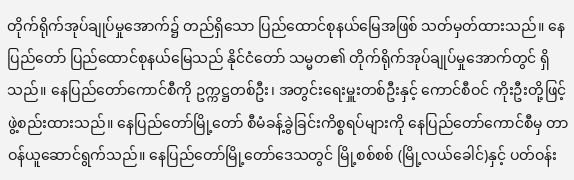တိုက်ရိုက်အုပ်ချုပ်မှုအောက်၌ တည်ရှိသော ပြည်ထောင်စုနယ်မြေအဖြစ် သတ်မှတ်ထားသည်။ နေပြည်တော် ပြည်ထောင်စုနယ်မြေသည် နိုင်ငံတော် သမ္မတ၏ တိုက်ရိုက်အုပ်ချုပ်မှုအောက်တွင် ရှိသည်။ နေပြည်တော်ကောင်စီကို ဥက္ကဋ္ဌတစ်ဦး၊ အတွင်းရေးမှူးတစ်ဦးနှင့် ကောင်စီဝင် ကိုးဦးတို့ဖြင့် ဖွဲ့စည်းထားသည်။ နေပြည်တော်မြို့တော် စီမံခန့်ခွဲခြင်းကိစ္စရပ်များကို နေပြည်တော်ကောင်စီမှ တာဝန်ယူဆောင်ရွက်သည်။ နေပြည်တော်မြို့တော်ဒေသတွင် မြို့စစ်စစ် (မြို့လယ်ခေါင်)နှင့် ပတ်ဝန်း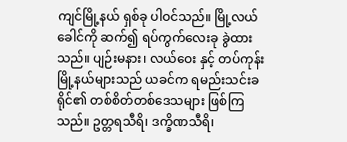ကျင်မြို့နယ် ရှစ်ခု ပါဝင်သည်။ မြို့လယ်ခေါင်ကို ဆက်၍ ရပ်ကွက်လေးခု ခွဲထားသည်။ ပျဉ်းမနား၊ လယ်ဝေး နှင့် တပ်ကုန်း မြို့နယ်များသည် ယခင်က ရမည်းသင်းခရိုင်၏ တစ်စိတ်တစ်ဒေသများ ဖြစ်ကြသည်။ ဥတ္တရသီရိ၊ ဒက္ခိဏသီရိ၊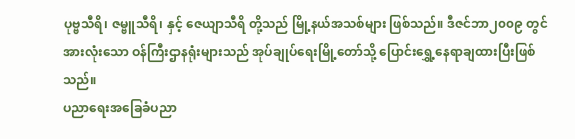ပုဗ္ဗသီရိ၊ ဇမ္ဗူသီရိ၊ နှင့် ဇေယျာသီရိ တို့သည် မြို့နယ်အသစ်များ ဖြစ်သည်။ ဒီဇင်ဘာ၂၀၀၉ တွင် အားလုံးသော ဝန်ကြီးဌာနရုံးများသည် အုပ်ချုပ်ရေးမြို့တော်သို့ ပြောင်းရွှေ့နေရာချထားပြီးဖြစ်သည်။
ပညာရေးအခြေခံပညာ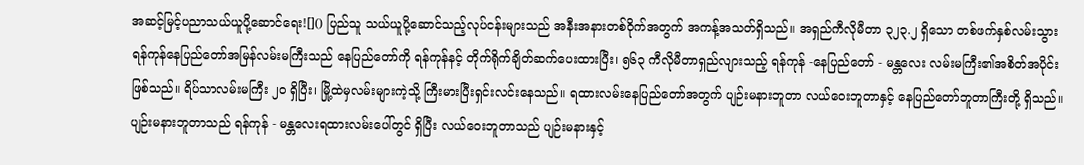အဆင့်မြင့်ပညာသယ်ယူပို့ဆောင်ရေး![]() ပြည်သူ သယ်ယူပို့ဆောင်သည့်လုပ်ငန်းများသည် အနီးအနားတစ်ဝိုက်အတွက် အကန့်အသတ်ရှိသည်။ အရှည်ကီလိုမီတာ ၃၂၃.၂ ရှိသော တစ်ဖက်နှစ်လမ်းသွား ရန်ကုန်နေပြည်တော်အမြန်လမ်းမကြီးသည် နေပြည်တော်ကို ရန်ကုန်နင့် တိုက်ရိုက်ချိတ်ဆက်ပေးထားပြီး၊ ၅၆၃ ကီလိုမီတာရှည်လျားသည့် ရန်ကုန် -နေပြည်တော် - မန္တလေး လမ်းမကြီး၏အစိတ်အပိုင်း ဖြစ်သည်။ ရိပ်သာလမ်းမကြီး ၂၀ ရှိပြီး၊ မြို့ထဲမှလမ်းများကဲ့သို့ ကြီးမားပြီးရှင်းလင်းနေသည်။ ရထားလမ်းနေပြည်တော်အတွက် ပျဉ်းမနားဘူတာ လယ်ဝေးဘူတာနှင့် နေပြည်တော်ဘူတာကြီးတို့ ရှိသည်။ ပျဉ်းမနားဘူတာသည် ရန်ကုန် - မန္တလေးရထားလမ်းပေါ်တွင် ရှိပြီး လယ်ဝေးဘူတာသည် ပျဉ်းမနားနှင့်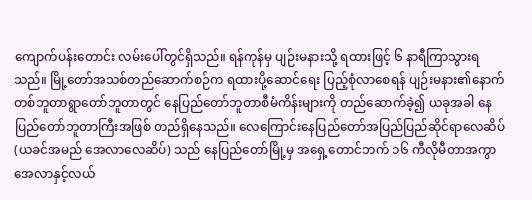ကျောက်ပန်းတောင်း လမ်းပေါ်တွင်ရှိသည်။ ရန်ကုန်မှ ပျဉ်းမနားသို့ ရထားဖြင့် ၆ နာရီကြာသွားရသည်။ မြို့တော်အသစ်တည်ဆောက်စဉ်က ရထားပို့ဆောင်ရေး ပြည့်စုံလာစေရန် ပျဉ်းမနား၏နောက် တစ်ဘူတာရွာတော်ဘူတာတွင် နေပြည်တော်ဘူတာစီမံကိန်းများကို တည်ဆောက်ခဲ့၍ ယခုအခါ နေပြည်တော်ဘူတာကြီးအဖြစ် တည်ရှိနေသည်။ လေကြောင်းနေပြည်တော်အပြည်ပြည်ဆိုင်ရာလေဆိပ် (ယခင်အမည် အေလာလေဆိပ်) သည် နေပြည်တော်မြို့မှ အရှေ့တောင်ဘက် ၁၆ ကီလိုမီတာအကွာ အေလာနှင့်လယ်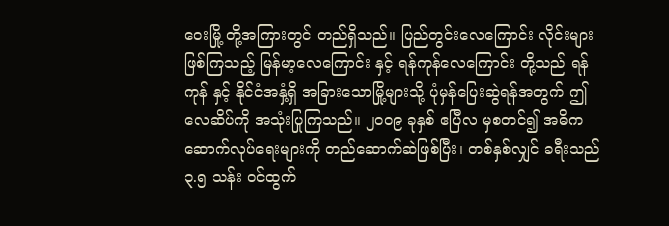ဝေးမြို့ တို့အကြားတွင် တည်ရှိသည်။ ပြည်တွင်းလေကြောင်း လိုင်းများဖြစ်ကြသည့် မြန်မာ့လေကြောင်း နှင့် ရန်ကုန်လေကြောင်း တို့သည် ရန်ကုန် နှင့် နိုင်ငံအနှံ့ရှိ အခြားသောမြို့များသို့ ပုံမှန်ပြေးဆွဲရန်အတွက် ဤလေဆိပ်ကို အသုံးပြုကြသည်။ ၂၀၀၉ ခုနှစ် ဧပြီလ မှစတင်၍ အဓိကဆောက်လုပ်ရေးများကို တည်ဆောက်ဆဲဖြစ်ပြီး၊ တစ်နှစ်လျှင် ခရီးသည် ၃.၅ သန်း ဝင်ထွက်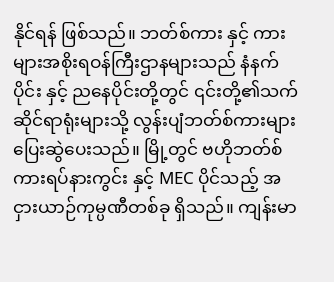နိုင်ရန် ဖြစ်သည်။ ဘတ်စ်ကား နှင့် ကားများအစိုးရဝန်ကြီးဌာနများသည် နံနက်ပိုင်း နှင့် ညနေပိုင်းတို့တွင် ၎င်းတို့၏သက်ဆိုင်ရာရုံးများသို့ လွန်းပျံဘတ်စ်ကားများ ပြေးဆွဲပေးသည်။ မြို့တွင် ဗဟိုဘတ်စ်ကားရပ်နားကွင်း နှင့် MEC ပိုင်သည့် အငှားယာဉ်ကုမ္ပဏီတစ်ခု ရှိသည်။ ကျန်းမာ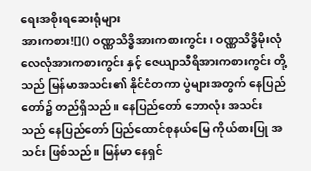ရေးအစိုးရဆေးရုံများ
အားကစား![]() ဝဏ္ဏသိဒ္ဓိအားကစားကွင်း၊ ဝဏ္ဏသိဒ္ဓိမိုးလုံလေလုံအားကစားကွင်း နှင့် ဇေယျာသီရိအားကစားကွင်း တို့သည် မြန်မာအသင်း၏ နိုင်ငံတကာ ပွဲများအတွက် နေပြည်တော်၌ တည်ရှိသည်။ နေပြည်တော် ဘောလုံး အသင်း သည် နေပြည်တော် ပြည်ထောင်စုနယ်မြေ ကိုယ်စားပြု အသင်း ဖြစ်သည်။ မြန်မာ နေရှင်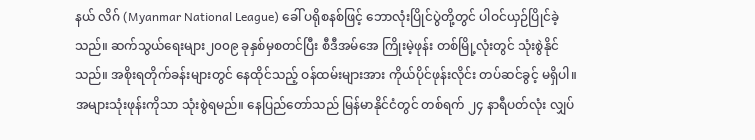နယ် လိဂ် (Myanmar National League) ခေါ် ပရိုစနစ်ဖြင့် ဘောလုံးပြိုင်ပွဲတို့တွင် ပါဝင်ယှဉ်ပြိုင်ခဲ့သည်။ ဆက်သွယ်ရေးများ၂၀၀၉ ခုနှစ်မှစတင်ပြီး စီဒီအမ်အေ ကြိုးမဲ့ဖုန်း တစ်မြို့လုံးတွင် သုံးစွဲနိုင်သည်။ အစိုးရတိုက်ခန်းများတွင် နေထိုင်သည့် ဝန်ထမ်းများအား ကိုယ်ပိုင်ဖုန်းလိုင်း တပ်ဆင်ခွင့် မရှိပါ။ အများသုံးဖုန်းကိုသာ သုံးစွဲရမည်။ နေပြည်တော်သည် မြန်မာနိုင်ငံတွင် တစ်ရက် ၂၄ နာရီပတ်လုံး လျှပ်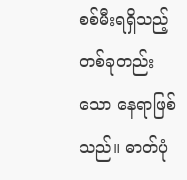စစ်မီးရရှိသည့် တစ်ခုတည်းသော နေရာဖြစ်သည်။ ဓာတ်ပုံ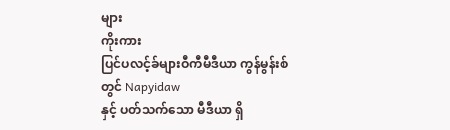များ
ကိုးကား
ပြင်ပလင့်ခ်များဝီကီမီဒီယာ ကွန်မွန်းစ်တွင် Napyidaw
နှင့် ပတ်သက်သော မီဒီယာ ရှိ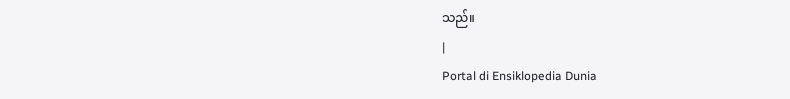သည်။
|
Portal di Ensiklopedia Dunia